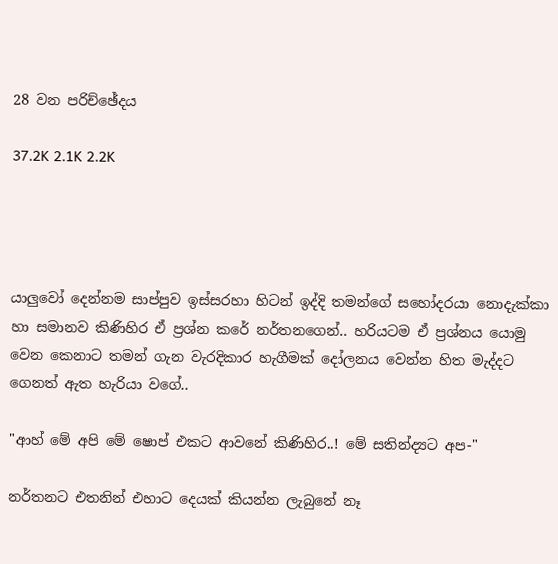28 වන පරිච්ඡේදය

37.2K 2.1K 2.2K




යාලුවෝ දෙන්නම සාප්පුව ඉස්සරහා හිටන් ඉද්දි තමන්ගේ සහෝදරයා නොදැක්කා හා සමානව කිණිහිර ඒ ප්‍රශ්න කරේ නර්තනගෙන්.. හරියටම ඒ ප්‍රශ්නය යොමු වෙන කෙනාට තමන් ගැන වැරදිකාර හැගීමක් දෝලනය වෙන්න හිත මැද්දට ගෙනත් ඇත හැරියා වගේ..

"ආහ් මේ අපි මේ ෂොප් එකට ආවනේ කිණිහිර..! මේ සතින්ද්‍යට අප-"

නර්තනට එතනින් එහාට දෙයක් කියන්න ලැබුනේ නෑ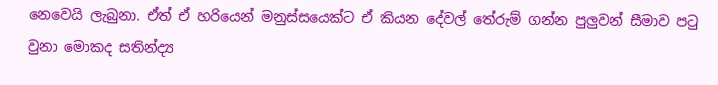නෙවෙයි ලැබුනා. ඒත් ඒ හරියෙන් මනුස්සයෙක්ට ඒ කියන දේවල් තේරුම් ගන්න පුලුවන් සීමාව පටු වුනා මොකද සතින්ද්‍ය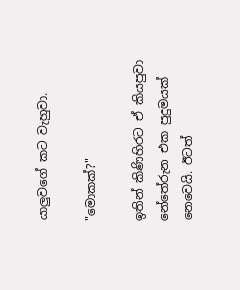යාලුවගේ කට වැහුවා.

"මොකක්?"

ඉතින් කිණිහිරට ඒ කියපුවා නේතේරුන එක පුදුමයක් නෙවෙයි. ඊටත්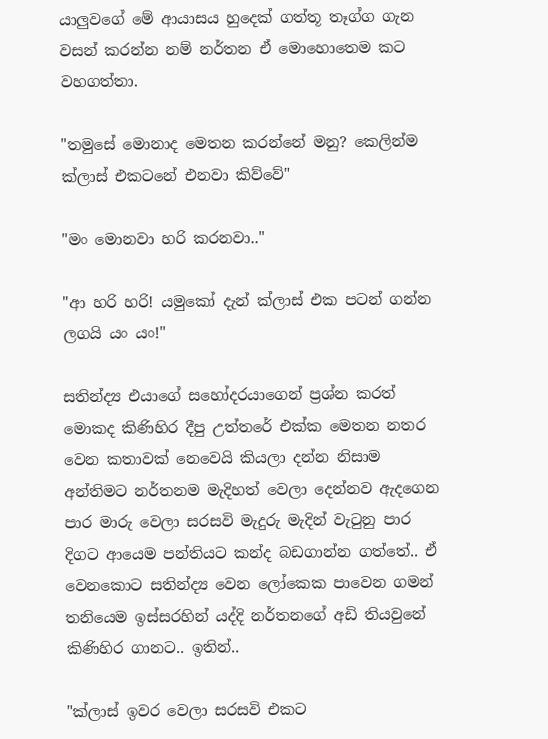යාලුවගේ මේ ආයාසය හුදෙක් ගත්තූ තෑග්ග ගැන වසන් කරන්න නම් නර්තන ඒ මොහොතෙම කට වහගත්තා.

"තමුසේ මොනාද මෙතන කරන්නේ මනු? කෙලින්ම ක්ලාස් එකටනේ එනවා කිව්වේ"

"මං මොනවා හරි කරනවා.."

"ආ හරි හරි! යමුකෝ දැන් ක්ලාස් එක පටන් ගන්න ලගයි යං යං!"

සතින්ද්‍ය එයාගේ සහෝදරයාගෙන් ප්‍රශ්න කරත් මොකද කිණිහිර දීපු උත්තරේ එක්ක මෙතන නතර වෙන කතාවක් නෙවෙයි කියලා දන්න නිසාම අන්තිමට නර්තනම මැදිහත් වෙලා දෙන්නව ඇදගෙන පාර මාරු වෙලා සරසවි මැදුරු මැදින් වැටුනු පාර දිගට ආයෙම පන්තියට කන්ද බඩගාන්න ගත්තේ.. ඒ වෙනකොට සතින්ද්‍ය වෙන ලෝකෙක පාවෙන ගමන් තනියෙම ඉස්සරහින් යද්දි නර්තනගේ අඩි තියවුනේ කිණිහිර ගානට.. ඉතින්..

"ක්ලාස් ඉවර වෙලා සරසවි එකට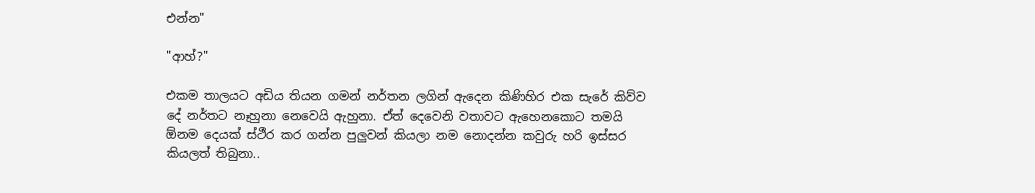එන්න"

"ආහ්?"

එකම තාලයට අඩිය තියන ගමන් නර්තන ලගින් ඇදෙන කිණිහිර එක සැරේ කිව්ව දේ නර්තට නෑහුනා නෙවෙයි ඇහුනා. ඒත් දෙවෙනි වතාවට ඇහෙනකොට තමයි ඕනම දෙයක් ස්ථීර කර ගන්න පුලුවන් කියලා නම නොදන්න කවුරු හරි ඉස්සර කියලත් තිබුනා..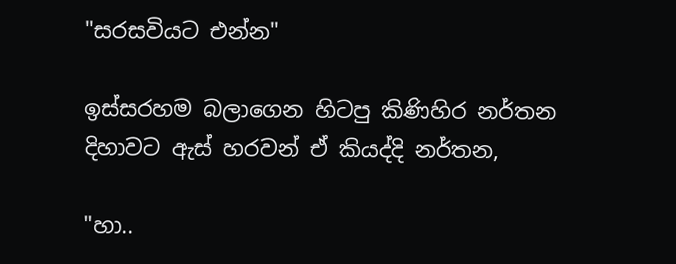"සරසවියට එන්න"

ඉස්සරහම බලාගෙන හිටපු කිණිහිර නර්තන දිහාවට ඇස් හරවන් ඒ කියද්දි නර්තන,

"හා..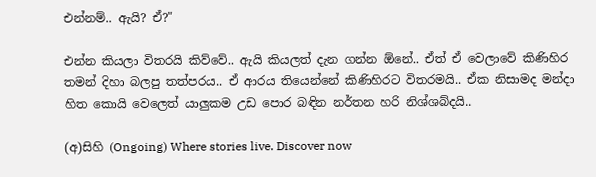එන්නම්.. ඇයි? ඒ?"

එන්න කියලා විතරයි කිව්වේ.. ඇයි කියලත් දැන ගන්න ඕනේ.. ඒත් ඒ වෙලාවේ කිණිහිර තමන් දිහා බලපු තත්පරය.. ඒ ආරය තියෙන්නේ කිණිහිරට විතරමයි.. ඒක නිසාමද මන්දා  හිත කොයි වෙලෙත් යාලුකම උඩ පොර බඳින නර්තන හරි නිශ්ශබ්දයි..

(අ)සිහි (Ongoing) Where stories live. Discover now